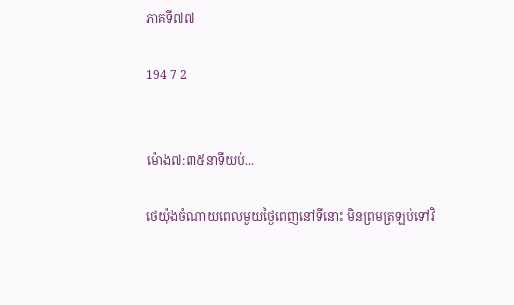ភាគទី៧៧

194 7 2


ម៉ោង៧:៣៥នាទីយប់...

ថេយ៉ុងចំណាយពេលមួយថ្ងៃពេញនៅទីនោះ មិនព្រមត្រឡប់ទៅវិ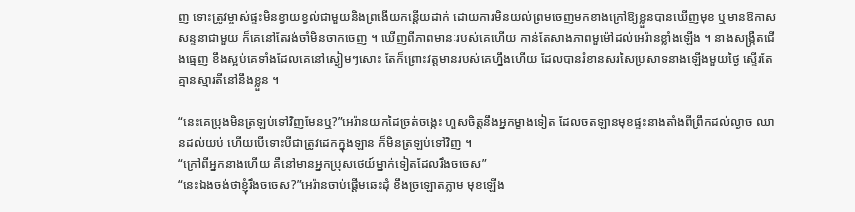ញ ទោះត្រូវម្ចាស់ផ្ទះមិនខ្វាយខ្វល់ជាមួយនិងព្រងើយកន្តើយដាក់ ដោយការមិនយល់ព្រមចេញមកខាងក្រៅឱ្យខ្លួនបានឃើញមុខ ឬមានឱកាសសន្ទនាជាមួយ ក៏គេនៅតែរង់ចាំមិនចាកចេញ ។ ឃើញពីភាពមានៈរបស់គេហើយ កាន់តែសាងភាពមួម៉ៅដល់អេរ៉ានខ្លាំងឡើង ។ នាងសង្ក្រឺតជើងធ្មេញ ខឹងស្អប់គេទាំងដែលគេនៅស្ងៀមៗសោះ តែក៏ព្រោះវត្តមានរបស់គេហ្នឹងហើយ ដែលបានរំខានសរសៃប្រសាទនាងឡើងមួយថ្ងៃ ស្ទើរតែគ្មានស្មារតីនៅនឹងខ្លួន ។

“នេះគេប្រុងមិនត្រឡប់ទៅវិញមែនឬ?”អេរ៉ានយកដៃច្រត់ចង្កេះ ហួសចិត្តនឹងអ្នកម្ខាងទៀត ដែលចតឡានមុខផ្ទះនាងតាំងពីព្រឹកដល់ល្ងាច ឈានដល់យប់ ហើយបើទោះបីជាត្រូវដេកក្នុងឡាន ក៏មិនត្រឡប់ទៅវិញ ។
“ក្រៅពីអ្នកនាងហើយ គឺនៅមានអ្នកប្រុសថេយ៍ម្នាក់ទៀតដែលរឹងចចេស”
“នេះឯងចង់ថាខ្ញុំរឹងចចេស?”អេរ៉ានចាប់ផ្ដើមឆេះដុំ ខឹងច្រឡោតភ្លាម មុខឡើង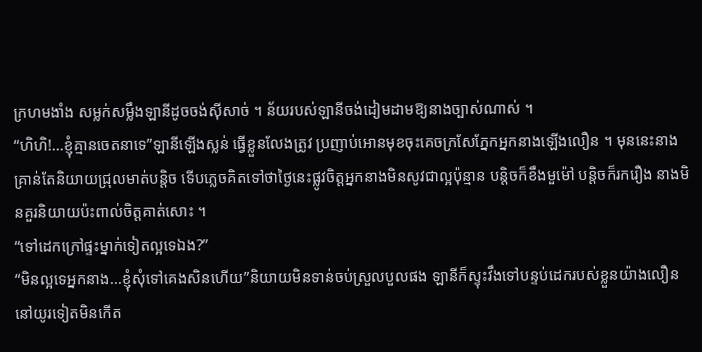ក្រហមងាំង សម្លក់សម្លឹងឡានីដូចចង់ស៊ីសាច់ ។ ន័យរបស់ឡានីចង់ដៀមដាមឱ្យនាងច្បាស់ណាស់ ។
“ហិហិ!...ខ្ញុំគ្មានចេតនាទេ”ឡានីឡើងស្លន់ ធ្វើខ្លួនលែងត្រូវ ប្រញាប់អោនមុខចុះគេចក្រសែភ្នែកអ្នកនាងឡើងលឿន ។ មុននេះនាងគ្រាន់តែនិយាយជ្រុលមាត់បន្ដិច ទើបភ្លេចគិតទៅថាថ្ងៃនេះផ្លូវចិត្តអ្នកនាងមិនសូវជាល្អប៉ុន្មាន បន្ដិចក៏ខឹងមួម៉ៅ បន្ដិចក៏រករឿង នាងមិនគួរនិយាយប៉ះពាល់ចិត្តគាត់សោះ ។
“ទៅដេកក្រៅផ្ទះម្នាក់ទៀតល្អទេឯង?”
“មិនល្អទេអ្នកនាង...ខ្ញុំសុំទៅគេងសិនហើយ”និយាយមិនទាន់ចប់ស្រួលបួលផង ឡានីក៏ស្ទុះវឹងទៅបន្ទប់ដេករបស់ខ្លួនយ៉ាងលឿន នៅយូរទៀតមិនកើត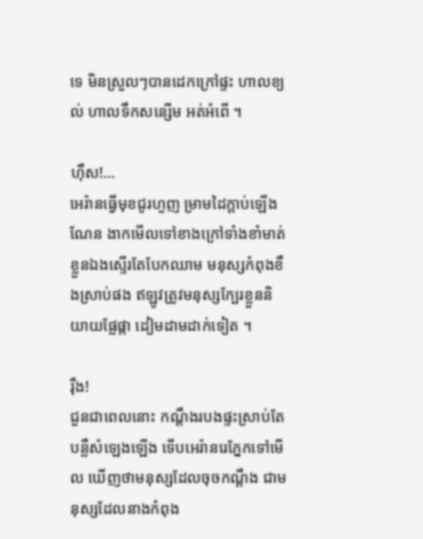ទេ មិនស្រួលៗបានដេកក្រៅផ្ទះ ហាលខ្យល់ ហាលទឹកសន្សើម អត់អំពើ ។

ហ៊ឹស!...
អេរ៉ានធ្វើមុខជូរហួញ ម្រាមដៃក្ដាប់ឡើងណែន ងាកមើលទៅខាងក្រៅទាំងខាំមាត់ខ្លួនឯងស្ទើរតែបែកឈាម មនុស្សកំពុងខឹងស្រាប់ផង ឥឡូវត្រូវមនុស្សក្បែរខ្លួននិយាយផ្លែផ្កា ដៀមដាមដាក់ទៀត ។

រ៉ឹង!
ជួនជាពេលនោះ កណ្ដឹងរបងផ្ទះស្រាប់តែបន្លឺសំឡេងឡើង ទើបអេរ៉ានរេភ្នែកទៅមើល ឃើញថាមនុស្សដែលចុចកណ្ដឹង ជាមនុស្សដែលនាងកំពុង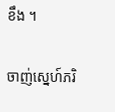ខឹង ។

ចាញ់ស្នេហ៍ភរិ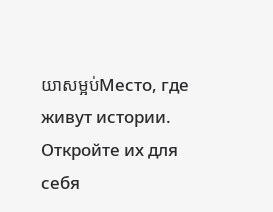យាសម្អប់Место, где живут истории. Откройте их для себя